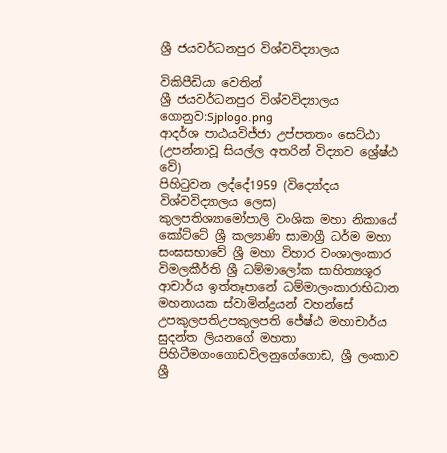ශ්‍රී ජයවර්ධනපුර විශ්වවිද්‍යාලය

විකිපීඩියා වෙතින්
ශ්‍රී ජයවර්ධනපුර විශ්වවිද්‍යාලය
ගොනුව:Sjplogo.png
ආදර්ශ පාඨයවිජ්ජා උප්පතතං සෙට්ඨා
(උපන්නාවූ සියල්ල අතරින් විද්‍යාව ශ්‍රේෂ්ඨ වේ)
පිහිටුවන ලද්දේ1959 (විද්‍යෝදය විශ්වවිද්‍යාලය ලෙස)
කුලපතිශ්‍යාමෝපාලි වංශික මහා නිකායේ කෝට්ටේ ශ්‍රී කල්‍යාණි සාමාග්‍රී ධර්ම මහා සංඝසභාවේ ශ්‍රී මහා විහාර වංශාලංකාර විමලකීර්ති ශ්‍රී ධම්මාලෝක සාහිත්‍යශූර ආචාර්ය ඉත්තෑපානේ ධම්මාලංකාරාභිධාන මහනායක ස්වාමින්ද්‍රයන් වහන්සේ
උපකුලපතිඋපකුලපති ජේෂ්ඨ මහාචාර්ය සුදන්ත ලියනගේ මහතා
පිහිටීමගංගොඩවිලනුගේගොඩ, ශ්‍රී ලංකාව ශ්‍රී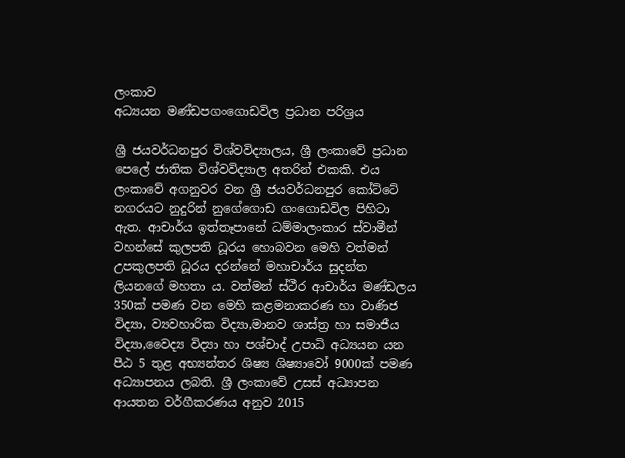ලංකාව
අධ්‍යයන මණ්ඩපගංගොඩවිල ප්‍රධාන පරිශ්‍රය

ශ්‍රී ජයවර්ධනපුර විශ්වවිද්‍යාලය, ශ්‍රී ලංකාවේ ප්‍රධාන පෙලේ ජාතික විශ්වවිද්‍යාල අතරින් එකකි. එය ලංකාවේ අගනුවර වන ශ්‍රී ජයවර්ධනපුර කෝට්ටේ නගරයට නුදුරින් නුගේගොඩ ගංගොඩවිල පිහිටා ඇත. ආචාර්ය ඉත්තෑපානේ ධම්මාලංකාර ස්වාමීන් වහන්සේ කුලපති ධූරය හොබවන මෙහි වත්මන් උපකුලපති ධූරය දරන්නේ මහාචාර්ය සුදන්ත ලියනගේ මහතා ය. වත්මන් ස්ථීර ආචාර්ය මණ්ඩලය 350ක් පමණ වන මෙහි කළමනාකරණ හා වාණිජ විද්‍යා, ව්‍යවහාරික විද්‍යා,මානව ශාස්ත්‍ර හා සමාජීය විද්‍යා,වෛද්‍ය විද්‍යා හා පශ්චාද් උපාධි අධ්‍යයන යන පීඨ 5 තුළ අභ්‍යන්තර ශිෂ්‍ය ශිෂ්‍යාවෝ 9000ක් පමණ අධ්‍යාපනය ලබති. ශ්‍රී ලංකාවේ උසස් අධ්‍යාපන ආයතන වර්ගීකරණය අනුව 2015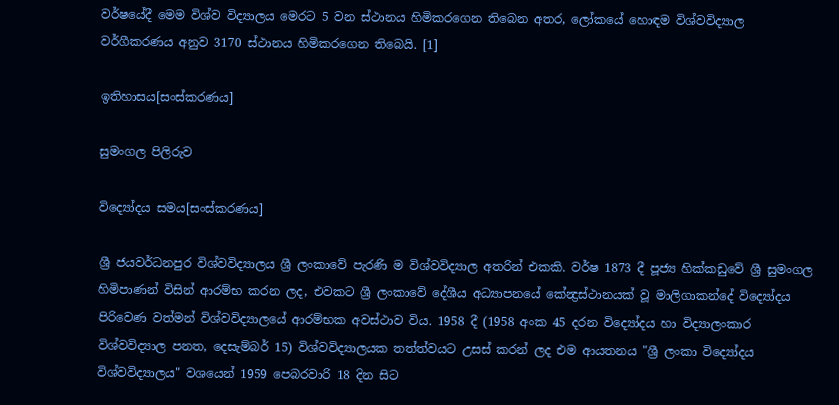වර්ෂයේදී මෙම විශ්ව විද්‍යාලය මෙරට 5 වන ස්ථානය හිමිකරගෙන තිබෙන අතර, ලෝකයේ හොඳම විශ්වවිද්‍යාල වර්ගීකරණය අනුව 3170 ස්‌ථානය හිමිකරගෙන තිබෙයි. [1]

ඉතිහාසය[සංස්කරණය]

සුමංගල පිලිරුව

විද්‍යෝදය සමය[සංස්කරණය]

ශ්‍රී ජයවර්ධනපුර විශ්වවිද්‍යාලය ශ්‍රී ලංකාවේ පැරණි ම විශ්වවිද්‍යාල අතරින් එකකි. වර්ෂ 1873 දී පූජ්‍ය හික්කඩුවේ ශ්‍රී සුමංගල හිමිපාණන් විසින් ආරම්භ කරන ලද, එවකට ශ්‍රී ලංකාවේ දේශීය අධ්‍යාපනයේ කේන්‍ද්‍රස්ථානයක් වූ මාලිගාකන්දේ විද්‍යෝදය පිරිවෙණ වත්මන් විශ්වවිද්‍යාලයේ ආරම්භක අවස්ථාව විය. 1958 දී (1958 අංක 45 දරන විද්‍යෝදය හා විද්‍යාලංකාර විශ්වවිද්‍යාල පනත, දෙසැම්බර් 15) විශ්වවිද්‍යාලයක තත්ත්වයට උසස් කරන් ලද එම ආයතනය "ශ්‍රී ලංකා විද්‍යෝදය විශ්වවිද්‍යාලය" වශයෙන් 1959 පෙබරවාරි 18 දින සිට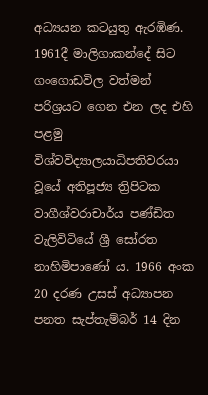අධ්‍යයන කටයුතු ඇරඹිණ. 1961දී මාලිගාකන්දේ සිට ගංගොඩවිල වත්මන් පරිශ්‍රයට ගෙන එන ලද එහි පළමු විශ්වවිද්‍යාලයාධිපතිවරයා වූයේ අතිපූජ්‍ය ත්‍රිපිටක වාගීශ්වරාචාර්ය පණ්ඩිත වැලිවිටියේ ශ්‍රී සෝරත නාහිමිපාණෝ ය. 1966 අංක 20 දරණ උසස් අධ්‍යාපන පනත සැප්තැම්බර් 14 දින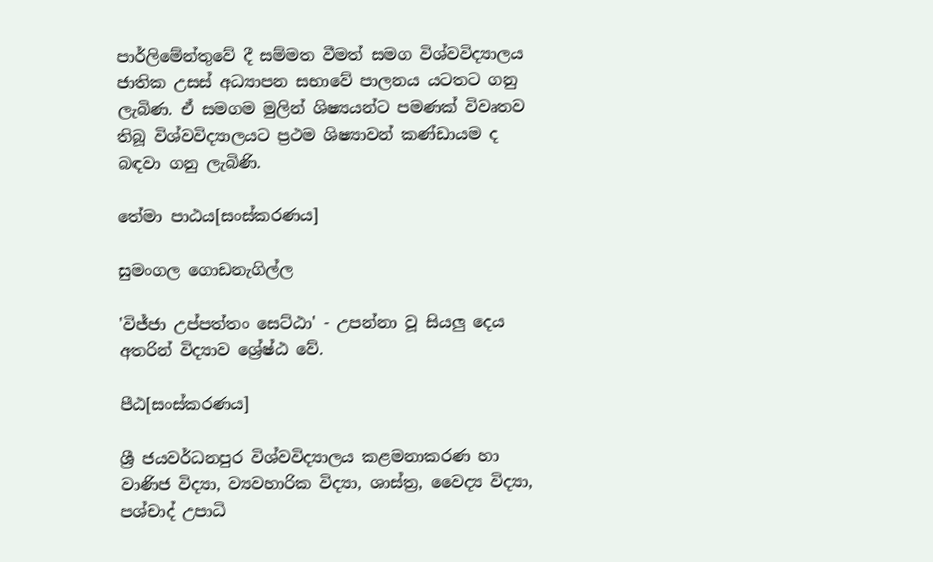පාර්ලිමේන්තුවේ දී සම්මත වීමත් සමග විශ්වවිද්‍යාලය ජාතික උසස් අධ්‍යාපන සභාවේ පාලනය යටතට ගනු ලැබිණ. ඒ සමගම මුලින් ශිෂ්‍යයන්ට පමණක් විවෘතව තිබූ විශ්වවිද්‍යාලයට ප්‍රථම ශිෂ්‍යාවන් කණ්ඩායම ද බඳවා ගනු ලැබිණි.

තේමා පාඨය[සංස්කරණය]

සුමංගල ගොඩනැගිල්ල

'විජ්ජා උප්පත්තං සෙට්ඨා' - උපන්නා වූ සියලු දෙය අතරින් විද්‍යාව ශ්‍රේෂ්ඨ වේ.

පීඨ[සංස්කරණය]

ශ්‍රී ජයවර්ධනපුර විශ්වවිද්‍යාලය කළමනාකරණ හා වාණිජ විද්‍යා, ව්‍යවහාරික විද්‍යා, ශාස්ත්‍ර, වෛද්‍ය විද්‍යා, පශ්චාද් උපාධි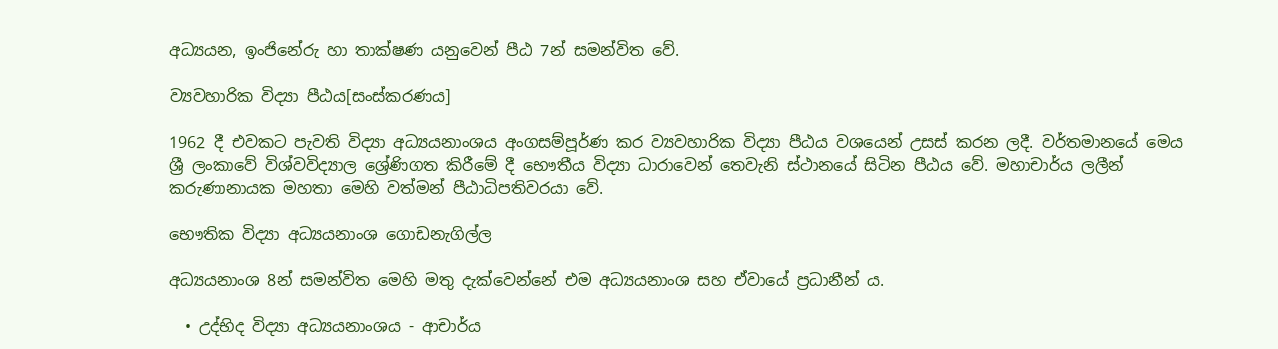අධ්‍යයන, ඉංජිනේරු හා තාක්ෂණ යනුවෙන් පීඨ 7න් සමන්විත වේ.

ව්‍යවහාරික විද්‍යා පීඨය[සංස්කරණය]

1962 දී එවකට පැවති විද්‍යා අධ්‍යයනාංශය අංගසම්පූර්ණ කර ව්‍යවහාරික විද්‍යා පීඨය වශයෙන් උසස් කරන ලදී. වර්තමානයේ මෙය ශ්‍රී ලංකාවේ විශ්වවිද්‍යාල ශ්‍රේණිගත කිරීමේ දී භෞතීය විද්‍යා ධාරාවෙන් තෙවැනි ස්ථානයේ සිටින පීඨය වේ. මහාචාර්ය ලලීන් කරුණානායක මහතා මෙහි වත්මන් පීඨාධිපතිවරයා වේ.

භෞතික විද්‍යා අධ්‍යයනාංශ ගොඩනැගිල්ල

අධ්‍යයනාංශ 8න් සමන්විත මෙහි මතු දැක්වෙන්නේ එම අධ්‍යයනාංශ සහ ඒවායේ ප්‍රධානීන් ය.

  • උද්භිද විද්‍යා අධ්‍යයනාංශය - ආචාර්ය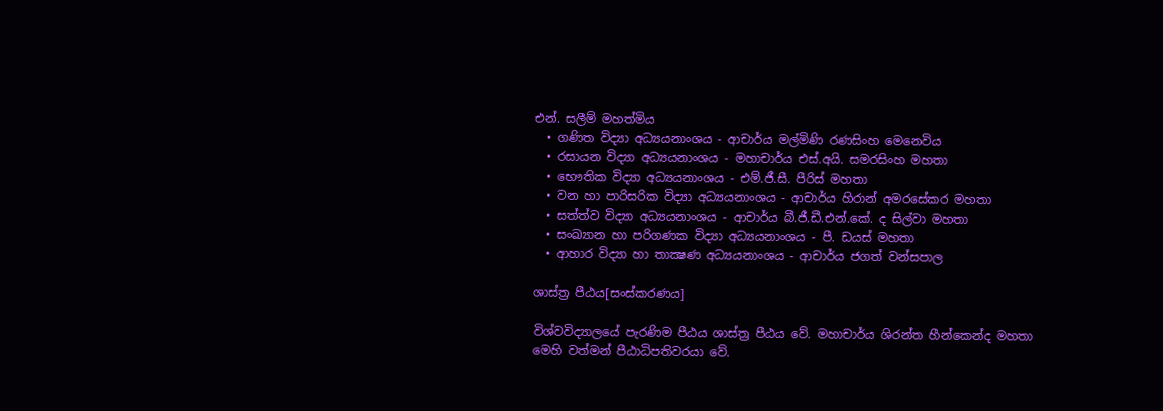එන්. සලීම් මහත්මිය
  • ගණිත විද්‍යා අධ්‍යයනාංශය - ආචාර්ය මල්මිණි රණසිංහ මෙනෙවිය
  • රසායන විද්‍යා අධ්‍යයනාංශය - මහාචාර්ය එස්.අයි. සමරසිංහ මහතා
  • භෞතික විද්‍යා අධ්‍යයනාංශය - එම්.ජී.සී. පීරිස් මහතා
  • වන හා පාරිසරික විද්‍යා අධ්‍යයනාංශය - ආචාර්ය හිරාන් අමරසේකර මහතා
  • සත්ත්ව විද්‍යා අධ්‍යයනාංශය - ආචාර්ය බී.ජී.ඩී.එන්.කේ. ද සිල්වා මහතා
  • සංඛ්‍යාන හා පරිගණක විද්‍යා අධ්‍යයනාංශය - පී. ඩයස් මහතා
  • ආහාර විද්‍යා හා තාක්‍ෂණ අධ්‍යයනාංශය - ආචාර්ය ජගත් වන්සපාල

ශාස්ත්‍ර පීඨය[සංස්කරණය]

විශ්වවිද්‍යාලයේ පැරණිම පීඨය ශාස්ත්‍ර පීඨය වේ. මහාචාර්ය ශිරන්ත හීන්කෙන්ද මහතා මෙහි වත්මන් පීඨාධිපතිවරයා වේ.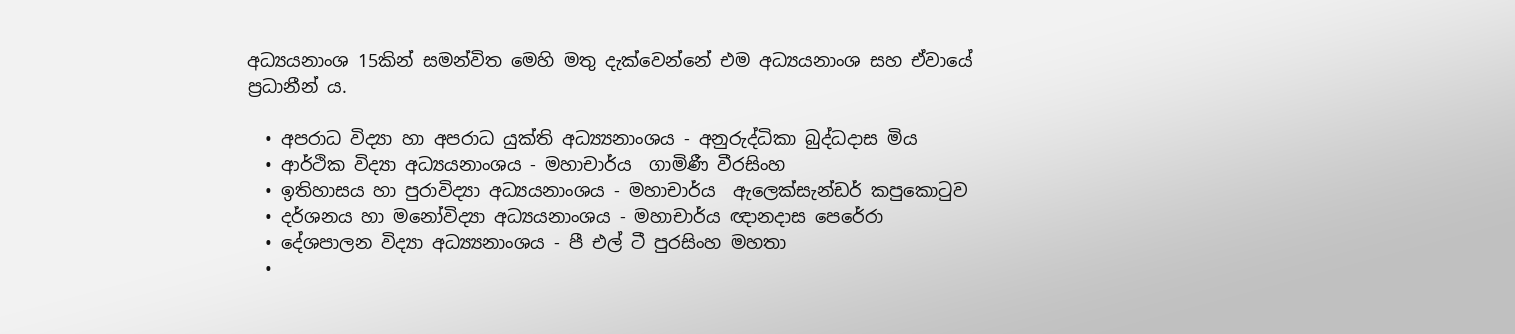අධ්‍යයනාංශ 15කින් සමන්විත මෙහි මතු දැක්වෙන්නේ එම අධ්‍යයනාංශ සහ ඒවායේ ප්‍රධානීන් ය.

  • අපරාධ විද්‍යා හා අපරාධ යුක්ති අධ්‍ය්‍යනාංශය - අනුරුද්ධිකා බුද්ධදාස මිය
  • ආර්ථික විද්‍යා අධ්‍යයනාංශය - මහාචාර්ය  ගාමිණී වීරසිංහ
  • ඉතිහාසය හා පුරාවිද්‍යා අධ්‍යයනාංශය - මහාචාර්ය  ඇලෙක්සැන්ඩර් කපුකොටුව
  • දර්ශනය හා මනෝවිද්‍යා අධ්‍යයනාංශය - මහාචාර්ය ඥානදාස පෙරේරා
  • දේශපාලන විද්‍යා අධ්‍ය්‍යනාංශය - පී එල් ටී පුරසිංහ මහතා
  •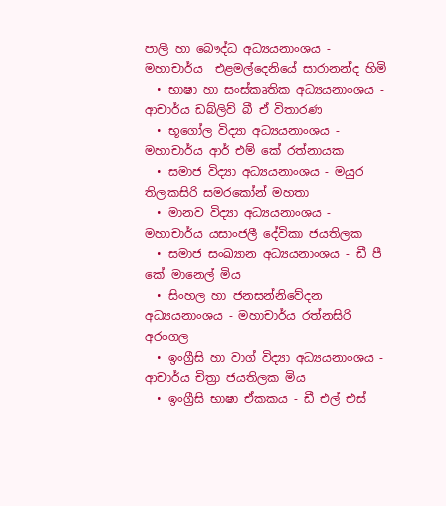පාලි හා බෞද්ධ අධ්‍යයනාංශය - මහාචාර්ය  එළමල්දෙනියේ සාරානන්ද හිමි
  • භාෂා හා සංස්කෘතික අධ්‍යයනාංශය - ආචාර්ය ඩබ්ලිව් බී ඒ විතාරණ
  • භූගෝල විද්‍යා අධ්‍යයනාංශය - මහාචාර්ය ආර් එම් කේ රත්නායක
  • සමාජ විද්‍යා අධ්‍යයනාංශය - මයුර තිලකසිරි සමරකෝන් මහතා
  • මානව විද්‍යා අධ්‍යයනාංශය - මහාචාර්ය යසාංජලී දේවිකා ජයතිලක
  • සමාජ සංඛ්‍යාන අධ්‍යයනාංශය - ඩී පී කේ මානෙල් මිය
  • සිංහල හා ජනසන්නිවේදන අධ්‍යයනාංශය - මහාචාර්ය රත්නසිරි අරංගල
  • ඉංග්‍රීසි හා වාග් විද්‍යා අධ්‍යයනාංශය - ආචාර්ය චිත්‍රා ජයතිලක මිය
  • ඉංග්‍රීසි භාෂා ඒකකය - ඩී එල් එස්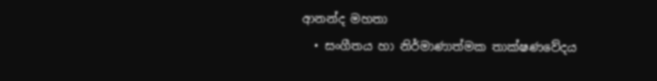ආනන්ද මහතා
  • සංගීතය හා නිර්මාණාත්මක තාක්ෂණවේදය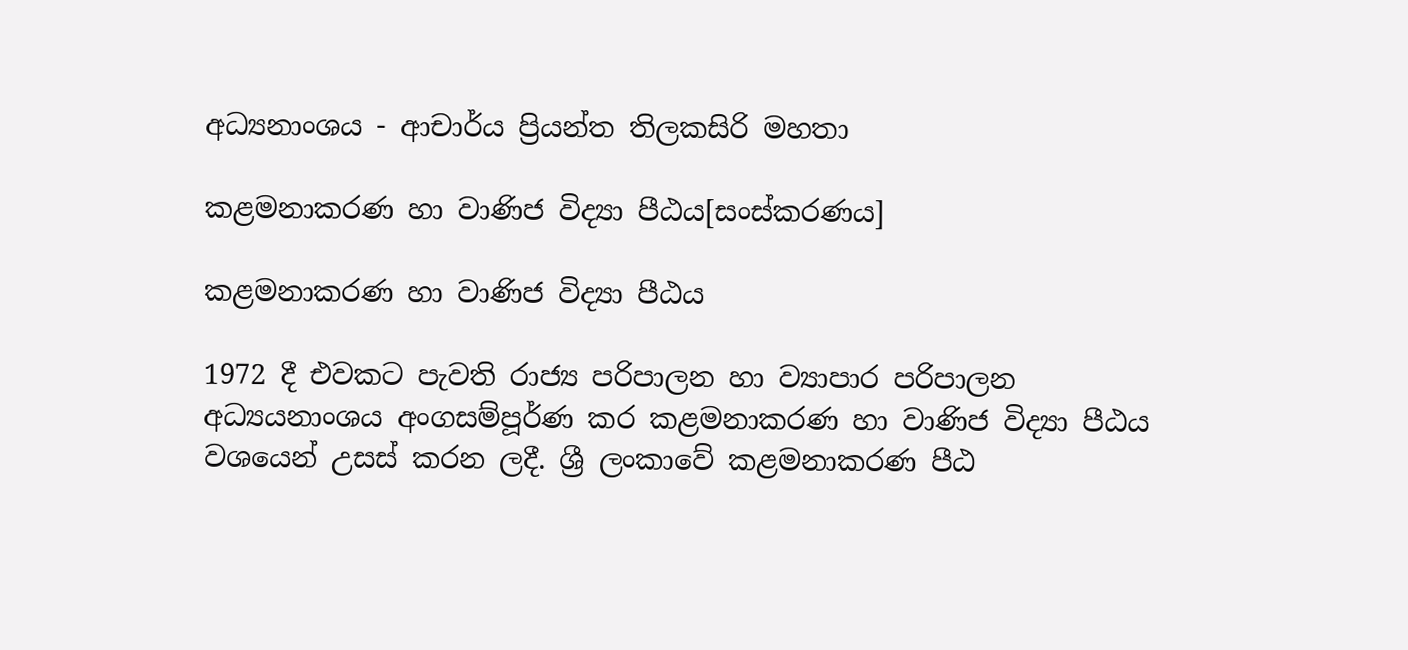අධ්‍යනාංශය - ආචාර්ය ප්‍රියන්ත තිලකසිරි මහතා

කළමනාකරණ හා වාණිජ විද්‍යා පීඨය[සංස්කරණය]

කළමනාකරණ හා වාණිජ විද්‍යා පීඨය

1972 දී එවකට පැවති රාජ්‍ය පරිපාලන හා ව්‍යාපාර පරිපාලන අධ්‍යයනාංශය අංගසම්පූර්ණ කර කළමනාකරණ හා වාණිජ විද්‍යා පීඨය වශයෙන් උසස් කරන ලදී. ශ්‍රී ලංකාවේ කළමනාකරණ පීඨ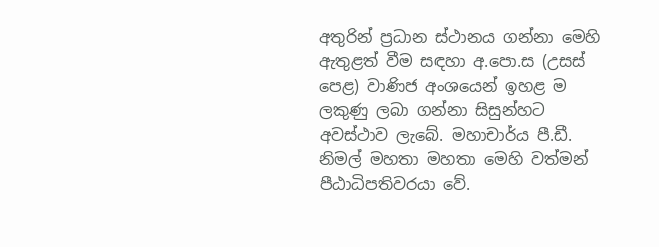අතුරින් ප්‍රධාන ස්ථානය ගන්නා මෙහි ඇතුළත් වීම සඳහා අ.පො.ස (උසස් පෙළ) වාණිජ අංශයෙන් ඉහළ ම ලකුණු ලබා ගන්නා සිසුන්හට අවස්ථාව ලැබේ. මහාචාර්ය පී.ඩී. නිමල් මහතා මහතා මෙහි වත්මන් පීඨාධිපතිවරයා වේ.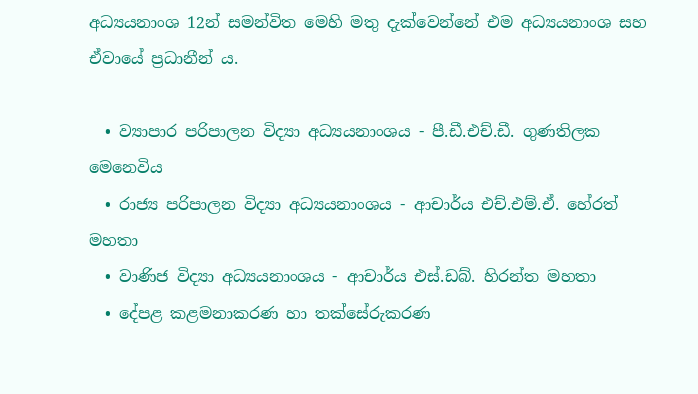අධ්‍යයනාංශ 12න් සමන්විත මෙහි මතු දැක්වෙන්නේ එම අධ්‍යයනාංශ සහ ඒවායේ ප්‍රධානීන් ය.

  • ව්‍යාපාර පරිපාලන විද්‍යා අධ්‍යයනාංශය - පී.ඩී.එච්.ඩී. ගුණතිලක මෙනෙවිය
  • රාජ්‍ය පරිපාලන විද්‍යා අධ්‍යයනාංශය - ආචාර්ය එච්.එම්.ඒ. හේරත් මහතා
  • වාණිජ විද්‍යා අධ්‍යයනාංශය - ආචාර්ය එස්.ඩබ්. හිරන්ත මහතා
  • දේපළ කළමනාකරණ හා තක්සේරුකරණ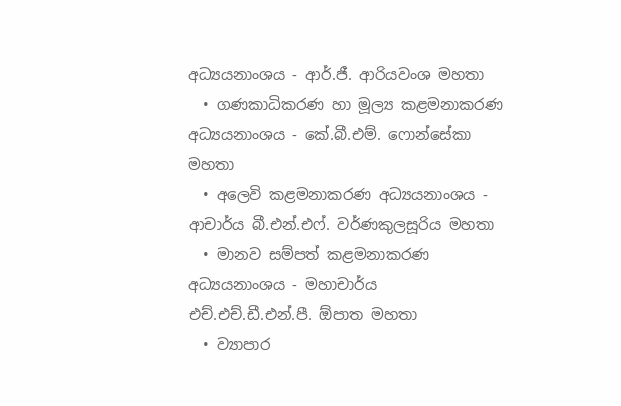අධ්‍යයනාංශය - ආර්.ජී. ආරියවංශ මහතා
  • ගණකාධිකරණ හා මූල්‍ය කළමනාකරණ අධ්‍යයනාංශය - කේ.බී.එම්. ෆොන්සේකා මහතා
  • අලෙවි කළමනාකරණ අධ්‍යයනාංශය - ආචාර්ය බී.එන්.එ‍ෆ්. වර්ණකුලසූරිය මහතා
  • මානව සම්පත් කළමනාකරණ අධ්‍යයනාංශය - මහාචාර්ය එච්.එච්.ඩී.එන්.පී. ඕපාත මහතා
  • ව්‍යාපාර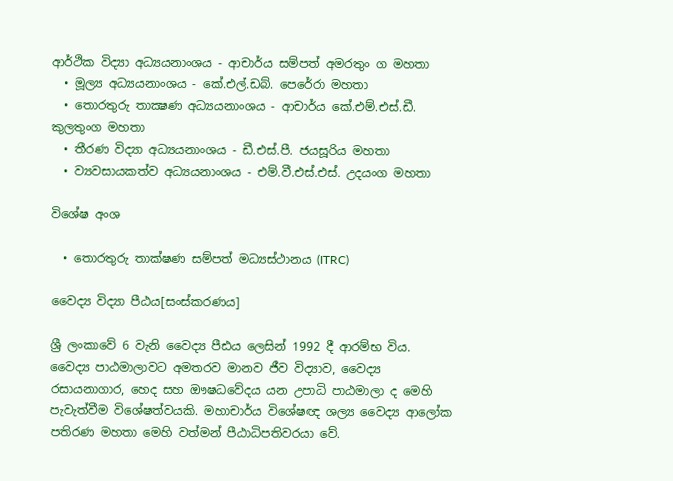ආර්ථික විද්‍යා අධ්‍යයනාංශය - ආචාර්ය සම්පත් අමරතුං ග මහතා
  • මූල්‍ය අධ්‍යයනාංශය - කේ.එල්.ඩබ්. පෙරේරා මහතා
  • තොරතුරු තාක්‍ෂණ අධ්‍යයනාංශය - ආචාර්ය කේ.එම්.එස්.ඩී. කුලතුංග මහතා
  • තීරණ විද්‍යා අධ්‍යයනාංශය - ඩී.එස්.පී. ජයසූරිය මහතා
  • ව්‍යවසායකත්ව අධ්‍යයනාංශය - එම්.වී.එස්.එස්. උදයංග මහතා

විශේෂ අංශ

  • තොරතුරු තාක්ෂණ සම්පත් මධ්‍යස්ථානය (ITRC)

වෛද්‍ය විද්‍යා පීඨය[සංස්කරණය]

ශ්‍රී ලංකාවේ 6 වැනි වෛද්‍ය පීඪය ලෙසින් 1992 දී ආරම්භ විය. වෛද්‍ය පාඨමාලාවට අමතරව මානව ජීව විද්‍යාව, වෛද්‍ය රසායනාගාර, හෙද සහ ඖෂධවේදය යන උපාධි පාඨමාලා ද මෙහි පැවැත්වීම විශේෂත්වයකි. මහාචාර්ය විශේෂඥ ශල්‍ය වෛද්‍ය ආලෝක පතිරණ මහතා මෙහි වත්මන් පීඨාධිපතිවරයා වේ.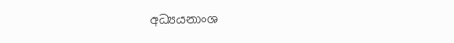අධ්‍යයනාංශ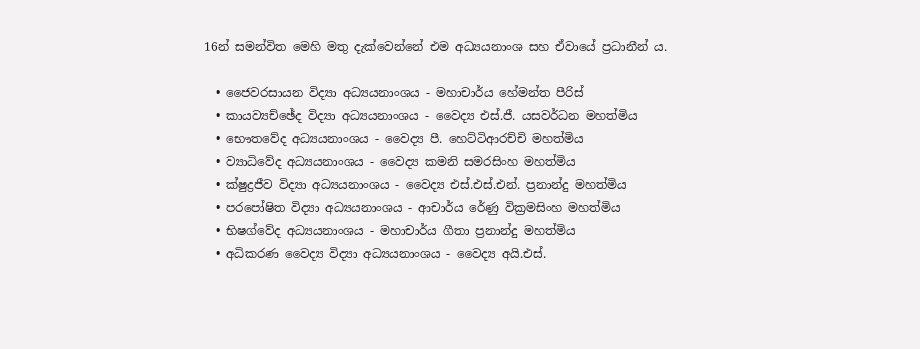16න් සමන්විත මෙහි මතු දැක්වෙන්නේ එම අධ්‍යයනාංශ සහ ඒවායේ ප්‍රධානීන් ය.

  • ජෛවරසායන විද්‍යා අධ්‍යයනාංශය - මහාචාර්ය හේමන්ත පීරිස්
  • කායව්‍යච්ඡේද විද්‍යා අධ්‍යයනාංශය - වෛද්‍ය එස්.ජී. යසවර්ධන මහත්මිය
  • භෞතවේද අධ්‍යයනාංශය - වෛද්‍ය පී. හෙට්ටිආරච්චි මහත්මිය
  • ව්‍යාධිවේද අධ්‍යයනාංශය - වෛද්‍ය කමනි සමරසිංහ මහත්මිය
  • ක්ෂුද්‍රජීව විද්‍යා අධ්‍යයනාංශය - වෛද්‍ය එස්.එස්.එන්. ප්‍රනාන්දු මහත්මිය
  • පරපෝෂිත විද්‍යා අධ්‍යයනාංශය - ආචාර්ය රේණු වික්‍රමසිංහ මහත්මිය
  • භිෂග්වේද අධ්‍යයනාංශය - මහාචාර්ය ගීතා ප්‍රනාන්දු මහත්මිය
  • අධිකරණ වෛද්‍ය විද්‍යා අධ්‍යයනාංශය - වෛද්‍ය අයි.එස්.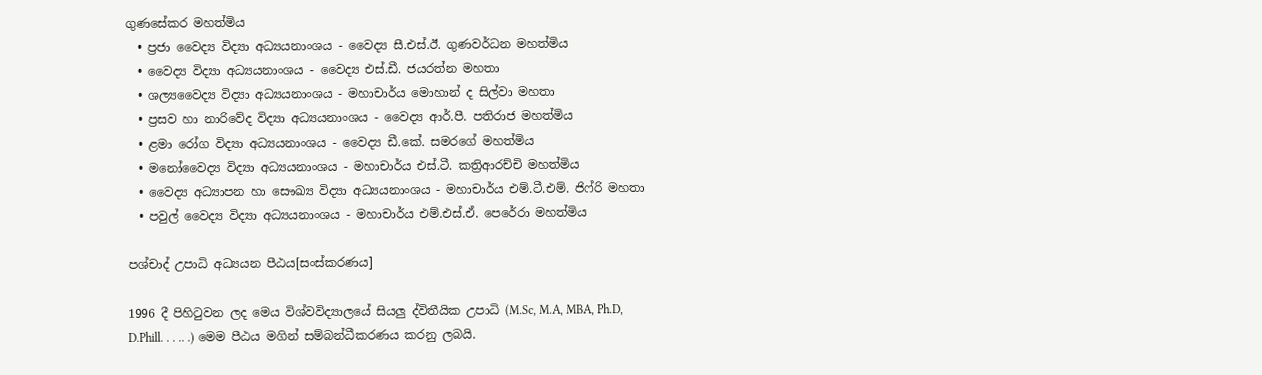ගුණසේකර මහත්මිය
  • ප්‍රජා වෛද්‍ය විද්‍යා අධ්‍යයනාංශය - වෛද්‍ය සී.එස්.ඊ. ගුණවර්ධන මහත්මිය
  • වෛද්‍ය විද්‍යා අධ්‍යයනාංශය - වෛද්‍ය එස්.ඩී. ජයරත්න මහතා
  • ශල්‍යවෛද්‍ය විද්‍යා අධ්‍යයනාංශය - මහාචාර්ය මොහාන් ද සිල්වා මහතා
  • ප්‍රසව හා නාරිවේද විද්‍යා අධ්‍යයනාංශය - වෛද්‍ය ආර්.පී. පතිරාජ මහත්මිය
  • ළමා රෝග විද්‍යා අධ්‍යයනාංශය - වෛද්‍ය ඩී.කේ. සමරගේ මහත්මිය
  • මනෝවෛද්‍ය විද්‍යා අධ්‍යයනාංශය - මහාචාර්ය එස්.ටී. කත්‍රිආරච්චි මහත්මිය
  • වෛද්‍ය අධ්‍යාපන හා සෞඛ්‍ය විද්‍යා අධ්‍යයනාංශය - මහාචාර්ය එම්.ටී.එම්. ජිෆ්රි මහතා
  • පවුල් වෛද්‍ය විද්‍යා අධ්‍යයනාංශය - මහාචාර්ය එම්.එස්.ඒ. පෙරේරා මහත්මිය

පශ්චාද් උපාධි අධ්‍යයන පීඨය[සංස්කරණය]

1996 දී පිහිටුවන ලද මෙය විශ්වවිද්‍යාලයේ සියලු ද්විතීයික උපාධි (M.Sc, M.A, MBA, Ph.D, D.Phill. . . .. .) මෙම පීඨය මගින් සම්බන්ධීකරණය කරනු ලබයි.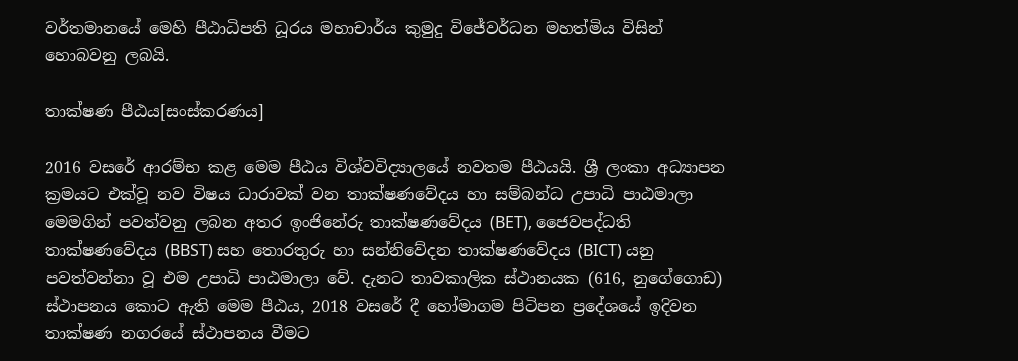වර්තමානයේ මෙහි පීඨාධිපති ධූරය මහාචාර්ය කුමුදු විජේවර්ධන මහත්මිය විසින් හොබවනු ලබයි.

තාක්ෂණ පීඨය[සංස්කරණය]

2016 වසරේ ආරම්භ කළ මෙම පීඨය විශ්වවිද්‍යාලයේ නවතම පීඨයයි. ශ්‍රී ලංකා අධ්‍යාපන ක්‍රමයට එක්වූ නව විෂය ධාරාවක් වන තාක්ෂණවේදය හා සම්බන්ධ උපාධි පාඨමාලා මෙමගින් පවත්වනු ලබන අතර ඉංජිනේරු තාක්ෂණවේදය (BET), ජෛවපද්ධති තාක්ෂණවේදය (BBST) සහ තොරතුරු හා සන්නිවේදන තාක්ෂණවේදය (BICT) යනු පවත්වන්නා වූ එම උපාධි පාඨමාලා වේ. දැනට තාවකාලික ස්ථානයක (616, නුගේගොඩ) ස්ථාපනය කොට ඇති මෙම පීඨය, 2018 වසරේ දී හෝමාගම පිටිපන ප්‍රදේශයේ ඉදිවන තාක්ෂණ නගරයේ ස්ථාපනය වීමට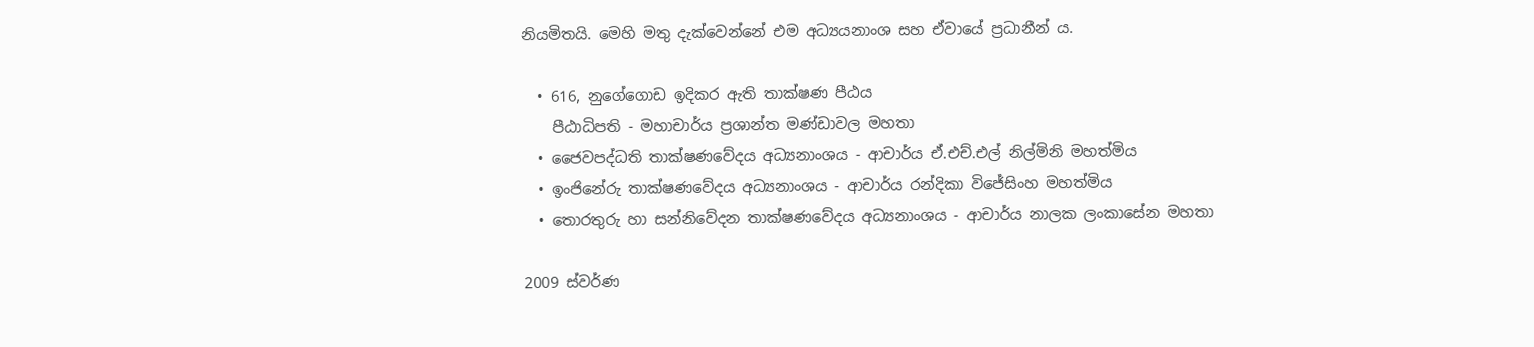නියමිතයි. මෙහි මතු දැක්වෙන්නේ එම අධ්‍යයනාංශ සහ ඒවායේ ප්‍රධානීන් ය.

  • 616, නුගේගොඩ ඉදිකර ඇති තාක්ෂණ පීඨය
    පීඨාධිපති - මහාචාර්ය ප්‍රශාන්ත මණ්ඩාවල මහතා
  • ජෛවපද්ධති තාක්ෂණවේදය අධ්‍යනාංශය - ආචාර්ය ඒ.එච්.එල් නිල්මිනි මහත්මිය
  • ඉංජිනේරු තාක්ෂණවේදය අධ්‍යනාංශය - ආචාර්ය රන්දිකා විජේසිංහ මහත්මිය
  • තොරතුරු හා සන්නිවේදන තාක්ෂණවේදය අධ්‍යනාංශය - ආචාර්ය නාලක ලංකාසේන මහතා

2009 ස්වර්ණ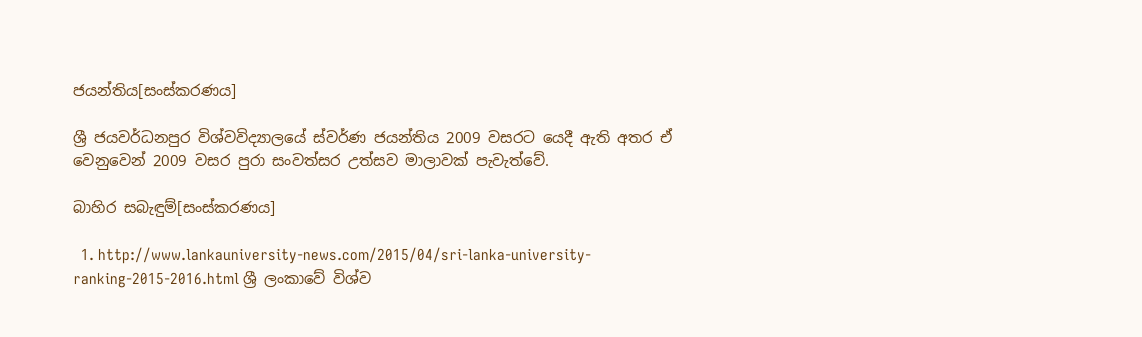ජයන්තිය[සංස්කරණය]

ශ්‍රී ජයවර්ධනපුර විශ්වවිද්‍යාලයේ ස්වර්ණ ජයන්තිය 2009 වසරට යෙදී ඇති අතර ඒ වෙනුවෙන් 2009 වසර පුරා සංවත්සර උත්සව මාලාවක් පැවැත්වේ.

බාහිර සබැඳුම්[සංස්කරණය]

  1. http://www.lankauniversity-news.com/2015/04/sri-lanka-university-ranking-2015-2016.html ශ්‍රී ලංකාවේ විශ්ව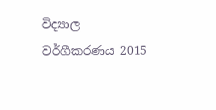විද්‍යාල වර්ගීකරණය 2015